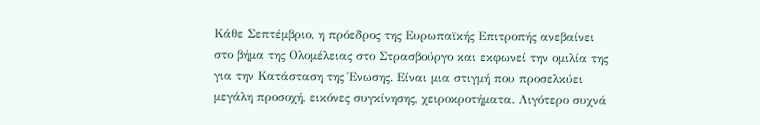Κάθε Σεπτέμβριο, η πρόεδρος της Ευρωπαϊκής Επιτροπής ανεβαίνει στο βήμα της Ολομέλειας στο Στρασβούργο και εκφωνεί την ομιλία της για την Κατάσταση της Ένωσης. Είναι μια στιγμή που προσελκύει μεγάλη προσοχή, εικόνες συγκίνησης, χειροκροτήματα. Λιγότερο συχνά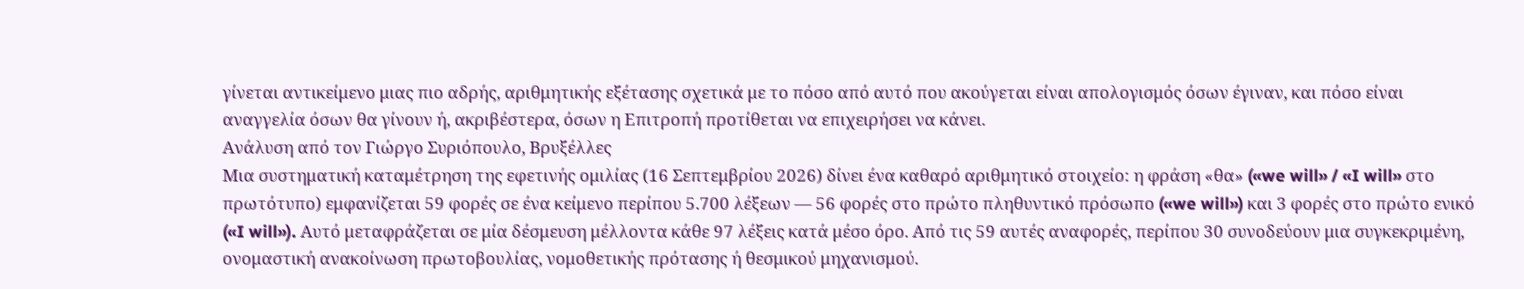γίνεται αντικείμενο μιας πιο αδρής, αριθμητικής εξέτασης σχετικά με το πόσο από αυτό που ακούγεται είναι απολογισμός όσων έγιναν, και πόσο είναι αναγγελία όσων θα γίνουν ή, ακριβέστερα, όσων η Επιτροπή προτίθεται να επιχειρήσει να κάνει.
Ανάλυση από τον Γιώργο Συριόπουλο, Βρυξέλλες
Μια συστηματική καταμέτρηση της εφετινής ομιλίας (16 Σεπτεμβρίου 2026) δίνει ένα καθαρό αριθμητικό στοιχείο: η φράση «θα» («we will» / «I will» στο πρωτότυπο) εμφανίζεται 59 φορές σε ένα κείμενο περίπου 5.700 λέξεων — 56 φορές στο πρώτο πληθυντικό πρόσωπο («we will») και 3 φορές στο πρώτο ενικό («I will»). Αυτό μεταφράζεται σε μία δέσμευση μέλλοντα κάθε 97 λέξεις κατά μέσο όρο. Από τις 59 αυτές αναφορές, περίπου 30 συνοδεύουν μια συγκεκριμένη, ονομαστική ανακοίνωση πρωτοβουλίας, νομοθετικής πρότασης ή θεσμικού μηχανισμού.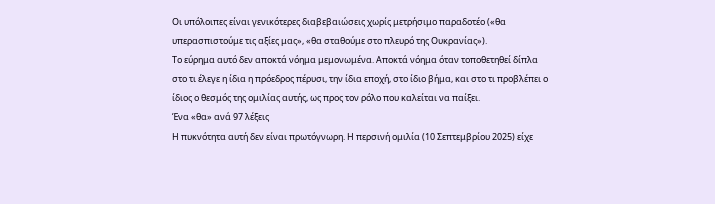Οι υπόλοιπες είναι γενικότερες διαβεβαιώσεις χωρίς μετρήσιμο παραδοτέο («θα υπερασπιστούμε τις αξίες μας», «θα σταθούμε στο πλευρό της Ουκρανίας»).
Το εύρημα αυτό δεν αποκτά νόημα μεμονωμένα. Αποκτά νόημα όταν τοποθετηθεί δίπλα στο τι έλεγε η ίδια η πρόεδρος πέρυσι, την ίδια εποχή, στο ίδιο βήμα, και στο τι προβλέπει ο ίδιος ο θεσμός της ομιλίας αυτής, ως προς τον ρόλο που καλείται να παίξει.
Ένα «θα» ανά 97 λέξεις
Η πυκνότητα αυτή δεν είναι πρωτόγνωρη. Η περσινή ομιλία (10 Σεπτεμβρίου 2025) είχε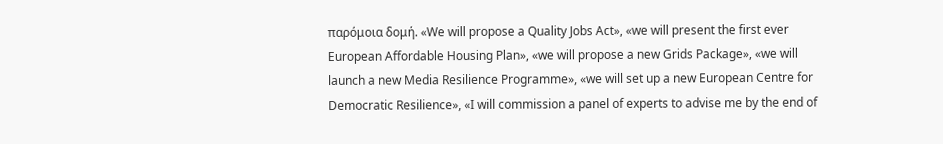παρόμοια δομή. «We will propose a Quality Jobs Act», «we will present the first ever European Affordable Housing Plan», «we will propose a new Grids Package», «we will launch a new Media Resilience Programme», «we will set up a new European Centre for Democratic Resilience», «I will commission a panel of experts to advise me by the end of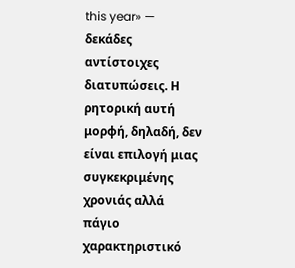this year» — δεκάδες αντίστοιχες διατυπώσεις. Η ρητορική αυτή μορφή, δηλαδή, δεν είναι επιλογή μιας συγκεκριμένης χρονιάς αλλά πάγιο χαρακτηριστικό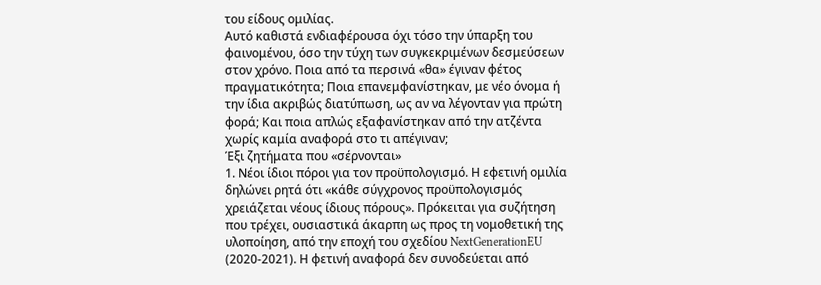του είδους ομιλίας.
Αυτό καθιστά ενδιαφέρουσα όχι τόσο την ύπαρξη του φαινομένου, όσο την τύχη των συγκεκριμένων δεσμεύσεων στον χρόνο. Ποια από τα περσινά «θα» έγιναν φέτος πραγματικότητα; Ποια επανεμφανίστηκαν, με νέο όνομα ή την ίδια ακριβώς διατύπωση, ως αν να λέγονταν για πρώτη φορά; Και ποια απλώς εξαφανίστηκαν από την ατζέντα χωρίς καμία αναφορά στο τι απέγιναν;
Έξι ζητήματα που «σέρνονται»
1. Νέοι ίδιοι πόροι για τον προϋπολογισμό. Η εφετινή ομιλία δηλώνει ρητά ότι «κάθε σύγχρονος προϋπολογισμός χρειάζεται νέους ίδιους πόρους». Πρόκειται για συζήτηση που τρέχει, ουσιαστικά άκαρπη ως προς τη νομοθετική της υλοποίηση, από την εποχή του σχεδίου NextGenerationEU (2020-2021). Η φετινή αναφορά δεν συνοδεύεται από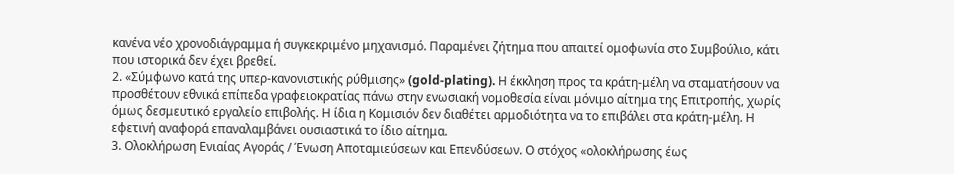κανένα νέο χρονοδιάγραμμα ή συγκεκριμένο μηχανισμό. Παραμένει ζήτημα που απαιτεί ομοφωνία στο Συμβούλιο, κάτι που ιστορικά δεν έχει βρεθεί.
2. «Σύμφωνο κατά της υπερ-κανονιστικής ρύθμισης» (gold-plating). Η έκκληση προς τα κράτη-μέλη να σταματήσουν να προσθέτουν εθνικά επίπεδα γραφειοκρατίας πάνω στην ενωσιακή νομοθεσία είναι μόνιμο αίτημα της Επιτροπής, χωρίς όμως δεσμευτικό εργαλείο επιβολής. Η ίδια η Κομισιόν δεν διαθέτει αρμοδιότητα να το επιβάλει στα κράτη-μέλη. Η εφετινή αναφορά επαναλαμβάνει ουσιαστικά το ίδιο αίτημα.
3. Ολοκλήρωση Ενιαίας Αγοράς / Ένωση Αποταμιεύσεων και Επενδύσεων. Ο στόχος «ολοκλήρωσης έως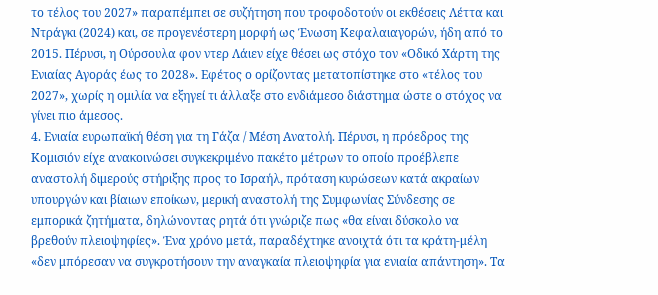το τέλος του 2027» παραπέμπει σε συζήτηση που τροφοδοτούν οι εκθέσεις Λέττα και Ντράγκι (2024) και, σε προγενέστερη μορφή ως Ένωση Κεφαλαιαγορών, ήδη από το 2015. Πέρυσι, η Ούρσουλα φον ντερ Λάιεν είχε θέσει ως στόχο τον «Οδικό Χάρτη της Ενιαίας Αγοράς έως το 2028». Εφέτος ο ορίζοντας μετατοπίστηκε στο «τέλος του 2027», χωρίς η ομιλία να εξηγεί τι άλλαξε στο ενδιάμεσο διάστημα ώστε ο στόχος να γίνει πιο άμεσος.
4. Ενιαία ευρωπαϊκή θέση για τη Γάζα / Μέση Ανατολή. Πέρυσι, η πρόεδρος της Κομισιόν είχε ανακοινώσει συγκεκριμένο πακέτο μέτρων το οποίο προέβλεπε αναστολή διμερούς στήριξης προς το Ισραήλ, πρόταση κυρώσεων κατά ακραίων υπουργών και βίαιων εποίκων, μερική αναστολή της Συμφωνίας Σύνδεσης σε εμπορικά ζητήματα, δηλώνοντας ρητά ότι γνώριζε πως «θα είναι δύσκολο να βρεθούν πλειοψηφίες». Ένα χρόνο μετά, παραδέχτηκε ανοιχτά ότι τα κράτη-μέλη «δεν μπόρεσαν να συγκροτήσουν την αναγκαία πλειοψηφία για ενιαία απάντηση». Τα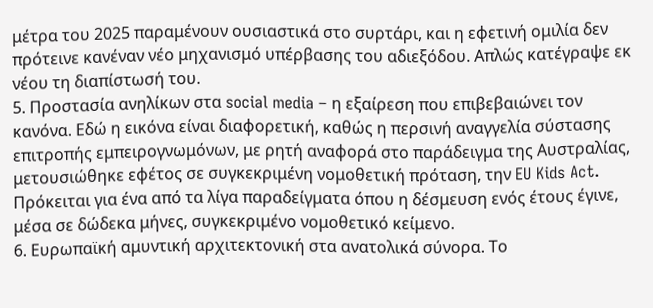μέτρα του 2025 παραμένουν ουσιαστικά στο συρτάρι, και η εφετινή ομιλία δεν πρότεινε κανέναν νέο μηχανισμό υπέρβασης του αδιεξόδου. Απλώς κατέγραψε εκ νέου τη διαπίστωσή του.
5. Προστασία ανηλίκων στα social media – η εξαίρεση που επιβεβαιώνει τον κανόνα. Εδώ η εικόνα είναι διαφορετική, καθώς η περσινή αναγγελία σύστασης επιτροπής εμπειρογνωμόνων, με ρητή αναφορά στο παράδειγμα της Αυστραλίας, μετουσιώθηκε εφέτος σε συγκεκριμένη νομοθετική πρόταση, την EU Kids Act. Πρόκειται για ένα από τα λίγα παραδείγματα όπου η δέσμευση ενός έτους έγινε, μέσα σε δώδεκα μήνες, συγκεκριμένο νομοθετικό κείμενο.
6. Ευρωπαϊκή αμυντική αρχιτεκτονική στα ανατολικά σύνορα. Το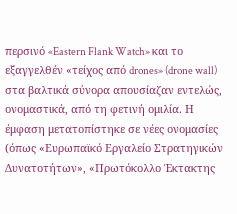περσινό «Eastern Flank Watch» και το εξαγγελθέν «τείχος από drones» (drone wall) στα βαλτικά σύνορα απουσίαζαν εντελώς, ονομαστικά, από τη φετινή ομιλία. Η έμφαση μετατοπίστηκε σε νέες ονομασίες (όπως «Ευρωπαϊκό Εργαλείο Στρατηγικών Δυνατοτήτων», «Πρωτόκολλο Έκτακτης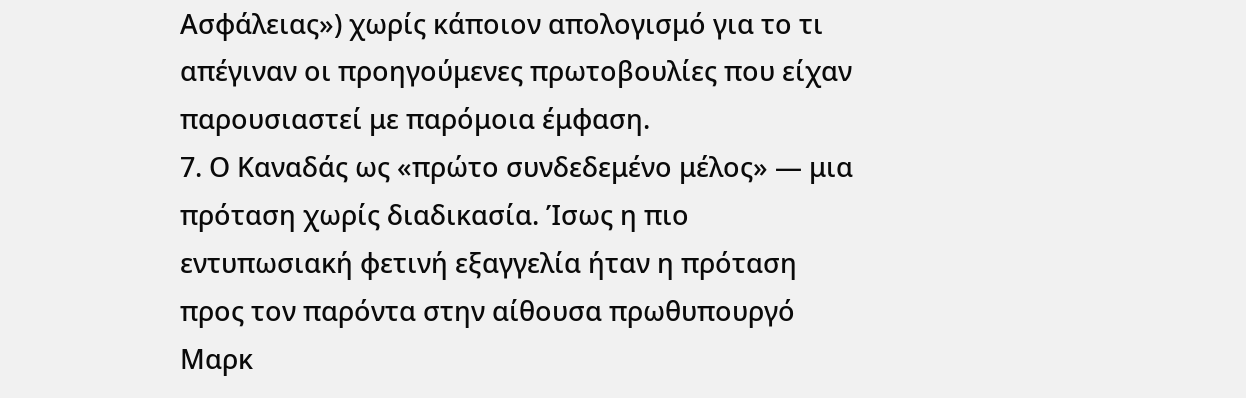Ασφάλειας») χωρίς κάποιον απολογισμό για το τι απέγιναν οι προηγούμενες πρωτοβουλίες που είχαν παρουσιαστεί με παρόμοια έμφαση.
7. Ο Καναδάς ως «πρώτο συνδεδεμένο μέλος» — μια πρόταση χωρίς διαδικασία. Ίσως η πιο εντυπωσιακή φετινή εξαγγελία ήταν η πρόταση προς τον παρόντα στην αίθουσα πρωθυπουργό Μαρκ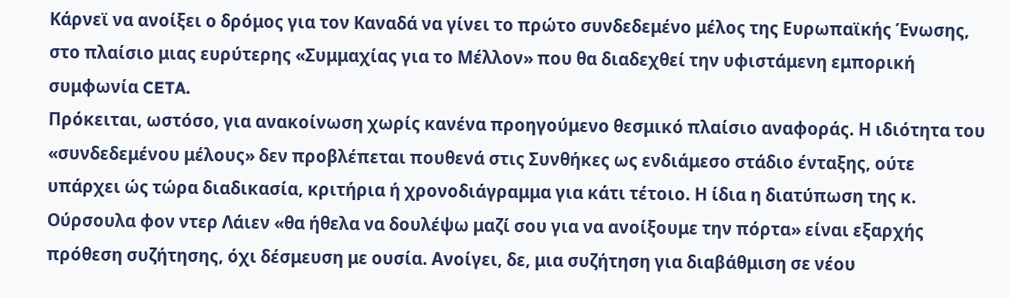Κάρνεϊ να ανοίξει ο δρόμος για τον Καναδά να γίνει το πρώτο συνδεδεμένο μέλος της Ευρωπαϊκής Ένωσης, στο πλαίσιο μιας ευρύτερης «Συμμαχίας για το Μέλλον» που θα διαδεχθεί την υφιστάμενη εμπορική συμφωνία CETA.
Πρόκειται, ωστόσο, για ανακοίνωση χωρίς κανένα προηγούμενο θεσμικό πλαίσιο αναφοράς. Η ιδιότητα του «συνδεδεμένου μέλους» δεν προβλέπεται πουθενά στις Συνθήκες ως ενδιάμεσο στάδιο ένταξης, ούτε υπάρχει ώς τώρα διαδικασία, κριτήρια ή χρονοδιάγραμμα για κάτι τέτοιο. Η ίδια η διατύπωση της κ. Ούρσουλα φον ντερ Λάιεν «θα ήθελα να δουλέψω μαζί σου για να ανοίξουμε την πόρτα» είναι εξαρχής πρόθεση συζήτησης, όχι δέσμευση με ουσία. Ανοίγει, δε, μια συζήτηση για διαβάθμιση σε νέου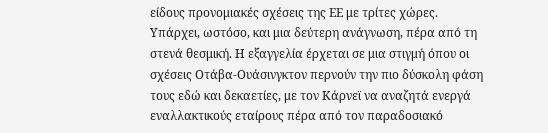είδους προνομιακές σχέσεις της ΕΕ με τρίτες χώρες.
Υπάρχει, ωστόσο, και μια δεύτερη ανάγνωση, πέρα από τη στενά θεσμική. Η εξαγγελία έρχεται σε μια στιγμή όπου οι σχέσεις Οτάβα-Ουάσινγκτον περνούν την πιο δύσκολη φάση τους εδώ και δεκαετίες, με τον Κάρνεϊ να αναζητά ενεργά εναλλακτικούς εταίρους πέρα από τον παραδοσιακό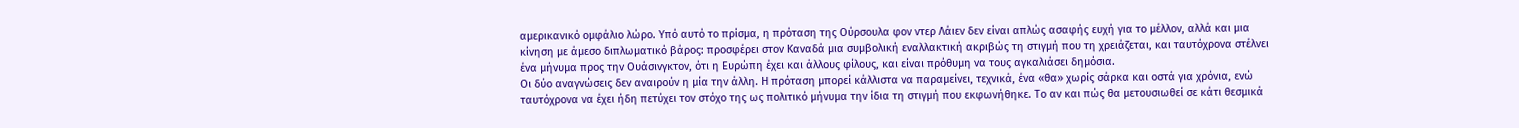αμερικανικό ομφάλιο λώρο. Υπό αυτό το πρίσμα, η πρόταση της Ούρσουλα φον ντερ Λάιεν δεν είναι απλώς ασαφής ευχή για το μέλλον, αλλά και μια κίνηση με άμεσο διπλωματικό βάρος: προσφέρει στον Καναδά μια συμβολική εναλλακτική ακριβώς τη στιγμή που τη χρειάζεται, και ταυτόχρονα στέλνει ένα μήνυμα προς την Ουάσινγκτον, ότι η Ευρώπη έχει και άλλους φίλους, και είναι πρόθυμη να τους αγκαλιάσει δημόσια.
Οι δύο αναγνώσεις δεν αναιρούν η μία την άλλη. Η πρόταση μπορεί κάλλιστα να παραμείνει, τεχνικά, ένα «θα» χωρίς σάρκα και οστά για χρόνια, ενώ ταυτόχρονα να έχει ήδη πετύχει τον στόχο της ως πολιτικό μήνυμα την ίδια τη στιγμή που εκφωνήθηκε. Το αν και πώς θα μετουσιωθεί σε κάτι θεσμικά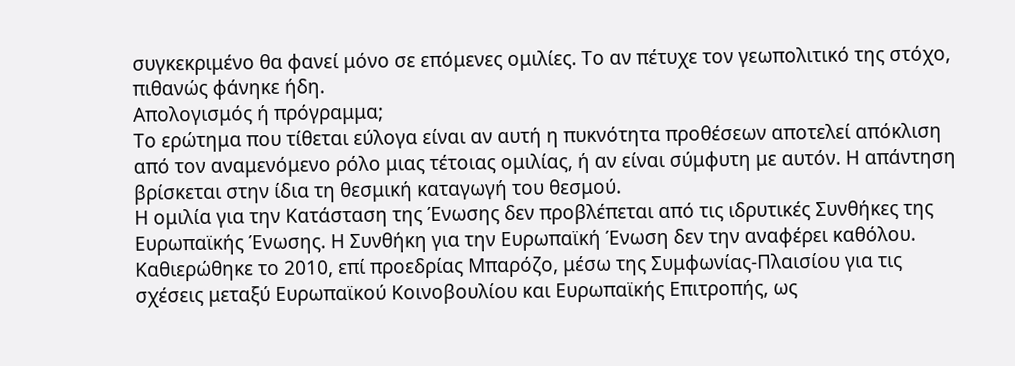συγκεκριμένο θα φανεί μόνο σε επόμενες ομιλίες. Το αν πέτυχε τον γεωπολιτικό της στόχο, πιθανώς φάνηκε ήδη.
Απολογισμός ή πρόγραμμα;
Το ερώτημα που τίθεται εύλογα είναι αν αυτή η πυκνότητα προθέσεων αποτελεί απόκλιση από τον αναμενόμενο ρόλο μιας τέτοιας ομιλίας, ή αν είναι σύμφυτη με αυτόν. Η απάντηση βρίσκεται στην ίδια τη θεσμική καταγωγή του θεσμού.
Η ομιλία για την Κατάσταση της Ένωσης δεν προβλέπεται από τις ιδρυτικές Συνθήκες της Ευρωπαϊκής Ένωσης. Η Συνθήκη για την Ευρωπαϊκή Ένωση δεν την αναφέρει καθόλου. Καθιερώθηκε το 2010, επί προεδρίας Μπαρόζο, μέσω της Συμφωνίας-Πλαισίου για τις σχέσεις μεταξύ Ευρωπαϊκού Κοινοβουλίου και Ευρωπαϊκής Επιτροπής, ως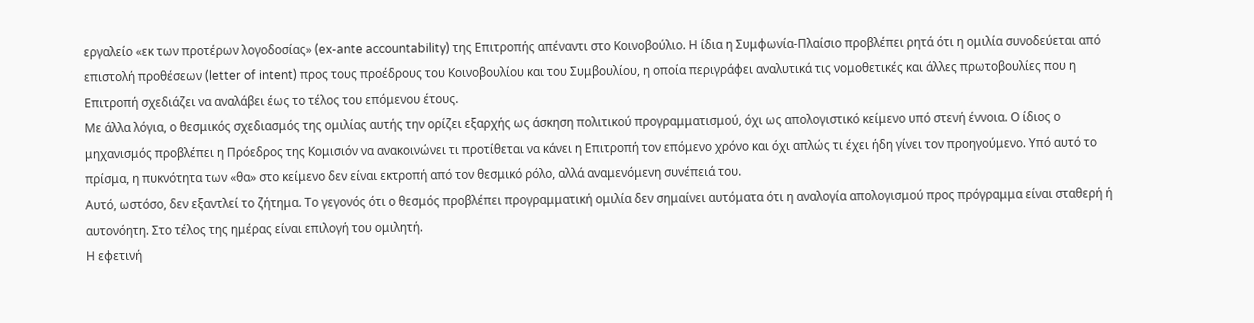εργαλείο «εκ των προτέρων λογοδοσίας» (ex-ante accountability) της Επιτροπής απέναντι στο Κοινοβούλιο. Η ίδια η Συμφωνία-Πλαίσιο προβλέπει ρητά ότι η ομιλία συνοδεύεται από επιστολή προθέσεων (letter of intent) προς τους προέδρους του Κοινοβουλίου και του Συμβουλίου, η οποία περιγράφει αναλυτικά τις νομοθετικές και άλλες πρωτοβουλίες που η Επιτροπή σχεδιάζει να αναλάβει έως το τέλος του επόμενου έτους.
Με άλλα λόγια, ο θεσμικός σχεδιασμός της ομιλίας αυτής την ορίζει εξαρχής ως άσκηση πολιτικού προγραμματισμού, όχι ως απολογιστικό κείμενο υπό στενή έννοια. Ο ίδιος ο μηχανισμός προβλέπει η Πρόεδρος της Κομισιόν να ανακοινώνει τι προτίθεται να κάνει η Επιτροπή τον επόμενο χρόνο και όχι απλώς τι έχει ήδη γίνει τον προηγούμενο. Υπό αυτό το πρίσμα, η πυκνότητα των «θα» στο κείμενο δεν είναι εκτροπή από τον θεσμικό ρόλο, αλλά αναμενόμενη συνέπειά του.
Αυτό, ωστόσο, δεν εξαντλεί το ζήτημα. Το γεγονός ότι ο θεσμός προβλέπει προγραμματική ομιλία δεν σημαίνει αυτόματα ότι η αναλογία απολογισμού προς πρόγραμμα είναι σταθερή ή αυτονόητη. Στο τέλος της ημέρας είναι επιλογή του ομιλητή.
Η εφετινή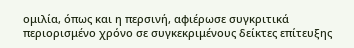ομιλία, όπως και η περσινή, αφιέρωσε συγκριτικά περιορισμένο χρόνο σε συγκεκριμένους δείκτες επίτευξης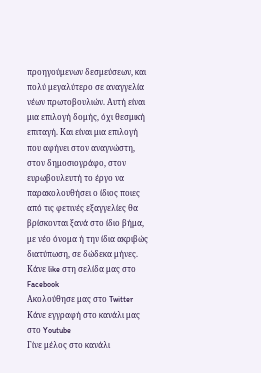προηγούμενων δεσμεύσεων, και πολύ μεγαλύτερο σε αναγγελία νέων πρωτοβουλιών. Αυτή είναι μια επιλογή δομής, όχι θεσμική επιταγή. Και είναι μια επιλογή που αφήνει στον αναγνώστη, στον δημοσιογράφο, στον ευρωβουλευτή το έργο να παρακολουθήσει ο ίδιος ποιες από τις φετινές εξαγγελίες θα βρίσκονται ξανά στο ίδιο βήμα, με νέο όνομα ή την ίδια ακριβώς διατύπωση, σε δώδεκα μήνες.
Κάνε like στη σελίδα μας στο Facebook
Ακολούθησε μας στο Twitter
Κάνε εγγραφή στο κανάλι μας στο Youtube
Γίνε μέλος στο κανάλι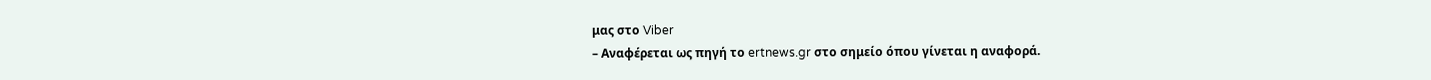μας στο Viber
– Αναφέρεται ως πηγή το ertnews.gr στο σημείο όπου γίνεται η αναφορά.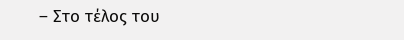– Στο τέλος του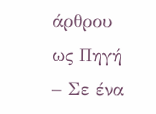άρθρου ως Πηγή
– Σε ένα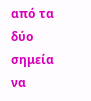από τα δύο σημεία να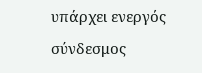υπάρχει ενεργός σύνδεσμος